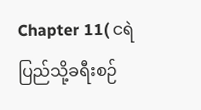Chapter 11( ငရဲပြည်သို့ခရီးစဉ်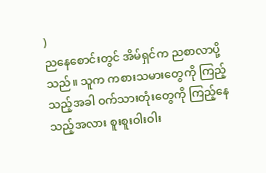)
ညနေစောင်းတွင် အိမ်ရှင်က ညစာလာပို့သည်။ သူက ကစားသမားတွေကို ကြည့်သည့်အခါ ဝက်သားတုံးတွေကို ကြည့်နေသည့်အလား စူးစူးဝါးဝါး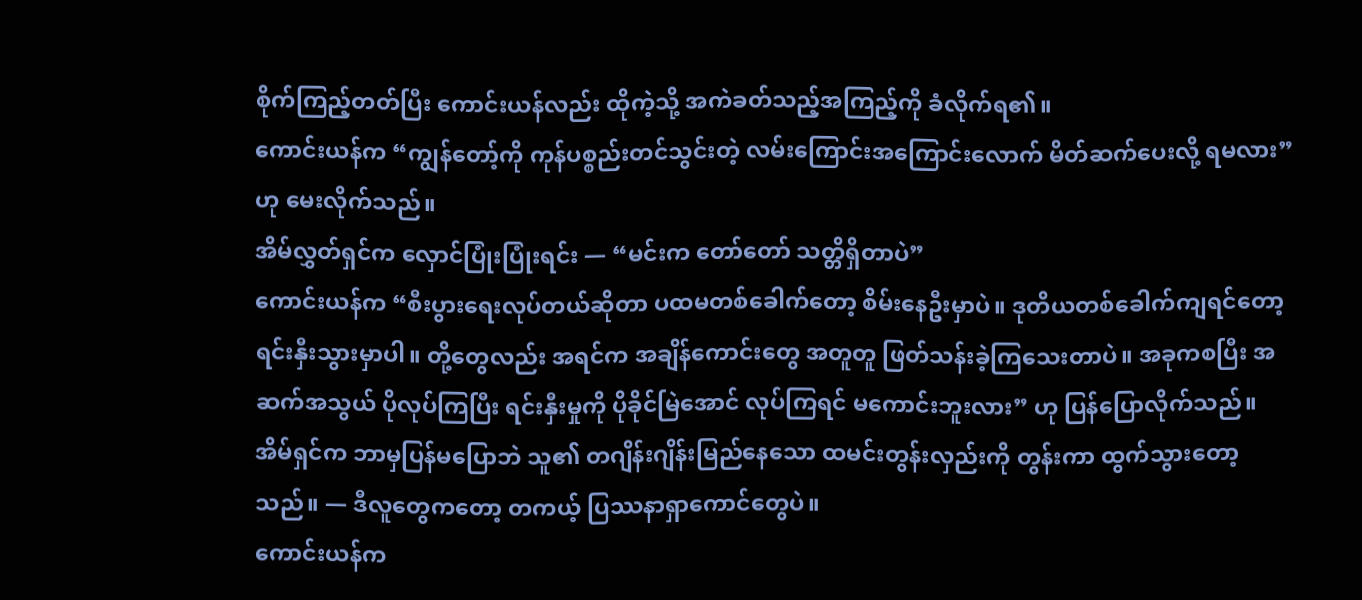စိုက်ကြည့်တတ်ပြီး ကောင်းယန်လည်း ထိုကဲ့သို့ အကဲခတ်သည့်အကြည့်ကို ခံလိုက်ရ၏။
ကောင်းယန်က “ကျွန်တော့်ကို ကုန်ပစ္စည်းတင်သွင်းတဲ့ လမ်းကြောင်းအကြောင်းလောက် မိတ်ဆက်ပေးလို့ ရမလား” ဟု မေးလိုက်သည်။
အိမ်လွှတ်ရှင်က လှောင်ပြုံးပြုံးရင်း — “မင်းက တော်တော် သတ္တိရှိတာပဲ”
ကောင်းယန်က “စီးပွားရေးလုပ်တယ်ဆိုတာ ပထမတစ်ခေါက်တော့ စိမ်းနေဦးမှာပဲ။ ဒုတိယတစ်ခေါက်ကျရင်တော့ ရင်းနှီးသွားမှာပါ။ တို့တွေလည်း အရင်က အချိန်ကောင်းတွေ အတူတူ ဖြတ်သန်းခဲ့ကြသေးတာပဲ။ အခုကစပြီး အဆက်အသွယ် ပိုလုပ်ကြပြီး ရင်းနှီးမှုကို ပိုခိုင်မြဲအောင် လုပ်ကြရင် မကောင်းဘူးလား” ဟု ပြန်ပြောလိုက်သည်။
အိမ်ရှင်က ဘာမှပြန်မပြောဘဲ သူ၏ တဂျိန်းဂျိန်းမြည်နေသော ထမင်းတွန်းလှည်းကို တွန်းကာ ထွက်သွားတော့သည်။ — ဒီလူတွေကတော့ တကယ့် ပြဿနာရှာကောင်တွေပဲ။
ကောင်းယန်က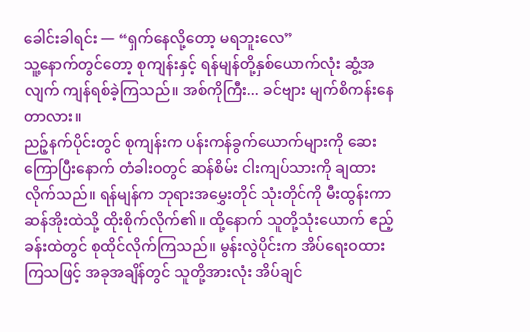ခေါင်းခါရင်း — “ရှက်နေလို့တော့ မရဘူးလေ”
သူ့နောက်တွင်တော့ စုကျန်းနှင့် ရန်မျန်တို့နှစ်ယောက်လုံး ဆွံ့အလျက် ကျန်ရစ်ခဲ့ကြသည်။ အစ်ကိုကြီး... ခင်ဗျား မျက်စိကန်းနေတာလား။
ညဉ့်နက်ပိုင်းတွင် စုကျန်းက ပန်းကန်ခွက်ယောက်များကို ဆေးကြောပြီးနောက် တံခါးဝတွင် ဆန်စိမ်း ငါးကျပ်သားကို ချထားလိုက်သည်။ ရန်မျန်က ဘုရားအမွှေးတိုင် သုံးတိုင်ကို မီးထွန်းကာ ဆန်အိုးထဲသို့ ထိုးစိုက်လိုက်၏။ ထို့နောက် သူတို့သုံးယောက် ဧည့်ခန်းထဲတွင် စုထိုင်လိုက်ကြသည်။ မွန်းလွဲပိုင်းက အိပ်ရေးဝထားကြသဖြင့် အခုအချိန်တွင် သူတို့အားလုံး အိပ်ချင်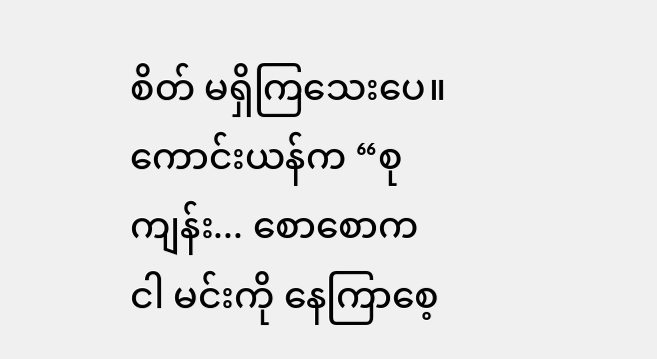စိတ် မရှိကြသေးပေ။
ကောင်းယန်က “စုကျန်း... စောစောက ငါ မင်းကို နေကြာစေ့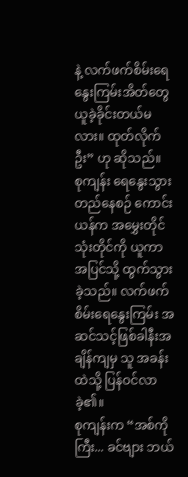နဲ့ လက်ဖက်စိမ်းရေနွေးကြမ်းအိတ်တွေ ယူခဲ့ခိုင်းတယ်မလား။ ထုတ်လိုက်ဦး” ဟု ဆိုသည်။
စုကျန်း ရေနွေးသွားတည်နေစဉ် ကောင်းယန်က အမွှေးတိုင် သုံးတိုင်ကို ယူကာ အပြင်သို့ ထွက်သွားခဲ့သည်။ လက်ဖက်စိမ်းရေနွေးကြမ်း အဆင်သင့်ဖြစ်ခါနီးအချိန်ကျမှ သူ အခန်းထဲသို့ ပြန်ဝင်လာခဲ့၏။
စုကျန်းက “အစ်ကိုကြီး... ခင်ဗျား ဘယ်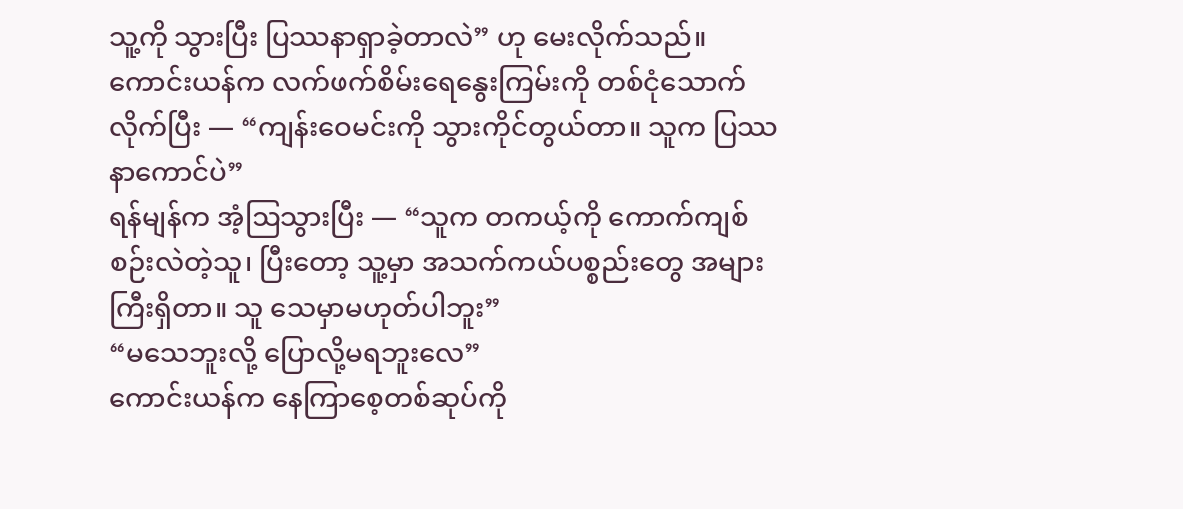သူ့ကို သွားပြီး ပြဿနာရှာခဲ့တာလဲ” ဟု မေးလိုက်သည်။
ကောင်းယန်က လက်ဖက်စိမ်းရေနွေးကြမ်းကို တစ်ငုံသောက်လိုက်ပြီး — “ကျန်းဝေမင်းကို သွားကိုင်တွယ်တာ။ သူက ပြဿနာကောင်ပဲ”
ရန်မျန်က အံ့ဩသွားပြီး — “သူက တကယ့်ကို ကောက်ကျစ်စဉ်းလဲတဲ့သူ၊ ပြီးတော့ သူ့မှာ အသက်ကယ်ပစ္စည်းတွေ အများကြီးရှိတာ။ သူ သေမှာမဟုတ်ပါဘူး”
“မသေဘူးလို့ ပြောလို့မရဘူးလေ”
ကောင်းယန်က နေကြာစေ့တစ်ဆုပ်ကို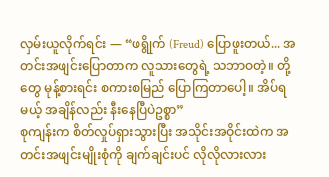လှမ်းယူလိုက်ရင်း — “ဖရွိုက် (Freud) ပြောဖူးတယ်... အတင်းအဖျင်းပြောတာက လူသားတွေရဲ့ သဘာဝတဲ့။ တို့တွေ မုန့်စားရင်း စကားစမြည် ပြောကြတာပေါ့။ အိပ်ရမယ့် အချိန်လည်း နီးနေပြီပဲဥစ္စာ”
စုကျန်းက စိတ်လှုပ်ရှားသွားပြီး အသိုင်းအဝိုင်းထဲက အတင်းအဖျင်းမျိုးစုံကို ချက်ချင်းပင် လိုလိုလားလား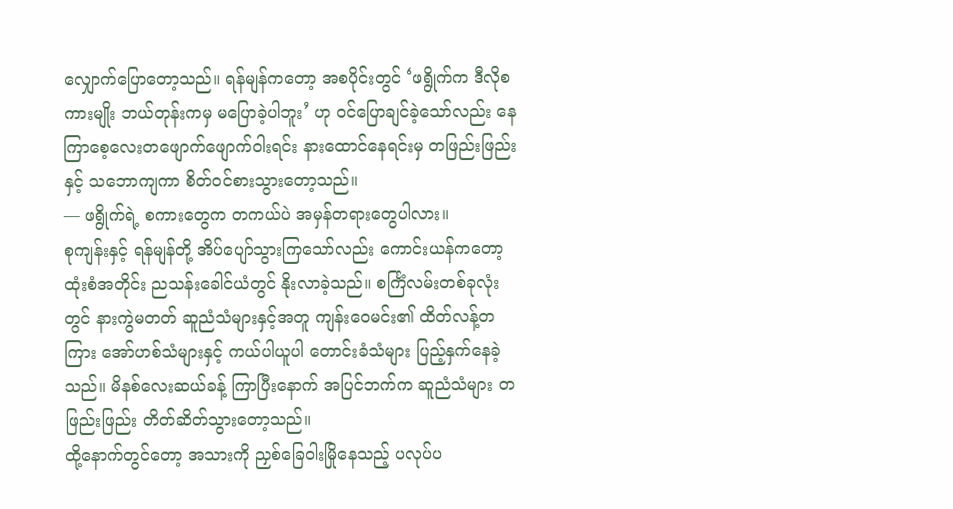လျှောက်ပြောတော့သည်။ ရန်မျန်ကတော့ အစပိုင်းတွင် ‘ဖရွိုက်က ဒီလိုစကားမျိုး ဘယ်တုန်းကမှ မပြောခဲ့ပါဘူး’ ဟု ဝင်ပြောချင်ခဲ့သော်လည်း နေကြာစေ့လေးတဖျောက်ဖျောက်ဝါးရင်း နားထောင်နေရင်းမှ တဖြည်းဖြည်းနှင့် သဘောကျကာ စိတ်ဝင်စားသွားတော့သည်။
— ဖရွိုက်ရဲ့ စကားတွေက တကယ်ပဲ အမှန်တရားတွေပါလား။
စုကျန်းနှင့် ရန်မျန်တို့ အိပ်ပျော်သွားကြသော်လည်း ကောင်းယန်ကတော့ ထုံးစံအတိုင်း ညသန်းခေါင်ယံတွင် နိုးလာခဲ့သည်။ စင်္ကြံလမ်းတစ်ခုလုံးတွင် နားကွဲမတတ် ဆူညံသံများနှင့်အတူ ကျန်းဝေမင်း၏ ထိတ်လန့်တကြား အော်ဟစ်သံများနှင့် ကယ်ပါယူပါ တောင်းခံသံများ ပြည့်နှက်နေခဲ့သည်။ မိနစ်လေးဆယ်ခန့် ကြာပြီးနောက် အပြင်ဘက်က ဆူညံသံများ တဖြည်းဖြည်း တိတ်ဆိတ်သွားတော့သည်။
ထို့နောက်တွင်တော့ အသားကို ညှစ်ခြေဝါးမြိုနေသည့် ပလုပ်ပ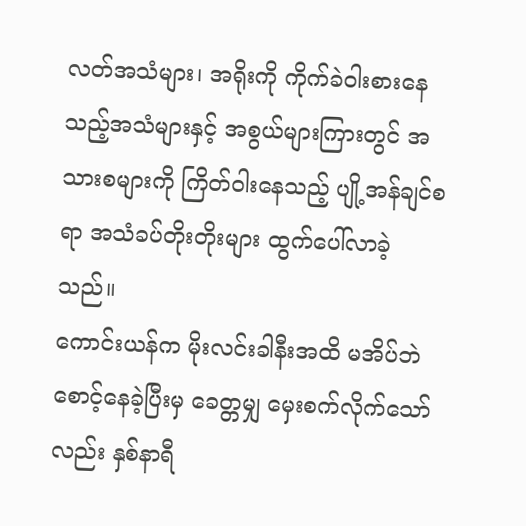လတ်အသံများ၊ အရိုးကို ကိုက်ခဲဝါးစားနေသည့်အသံများနှင့် အစွယ်များကြားတွင် အသားစများကို ကြိတ်ဝါးနေသည့် ပျို့အန်ချင်စရာ အသံခပ်တိုးတိုးများ ထွက်ပေါ်လာခဲ့သည်။
ကောင်းယန်က မိုးလင်းခါနီးအထိ မအိပ်ဘဲ စောင့်နေခဲ့ပြီးမှ ခေတ္တမျှ မှေးစက်လိုက်သော်လည်း နှစ်နာရီ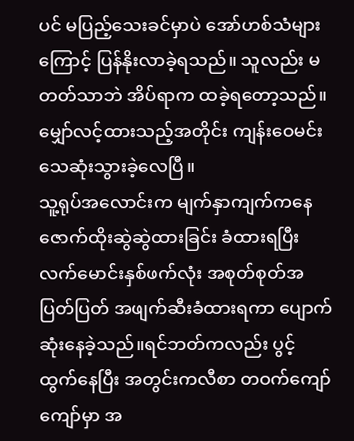ပင် မပြည့်သေးခင်မှာပဲ အော်ဟစ်သံများကြောင့် ပြန်နိုးလာခဲ့ရသည်။ သူလည်း မတတ်သာဘဲ အိပ်ရာက ထခဲ့ရတော့သည်။
မျှော်လင့်ထားသည့်အတိုင်း ကျန်းဝေမင်း သေဆုံးသွားခဲ့လေပြီ။
သူ့ရုပ်အလောင်းက မျက်နှာကျက်ကနေ ဇောက်ထိုးဆွဲဆွဲထားခြင်း ခံထားရပြီး လက်မောင်းနှစ်ဖက်လုံး အစုတ်စုတ်အပြတ်ပြတ် အဖျက်ဆီးခံထားရကာ ပျောက်ဆုံးနေခဲ့သည်။ရင်ဘတ်ကလည်း ပွင့်ထွက်နေပြီး အတွင်းကလီစာ တဝက်ကျော်ကျော်မှာ အ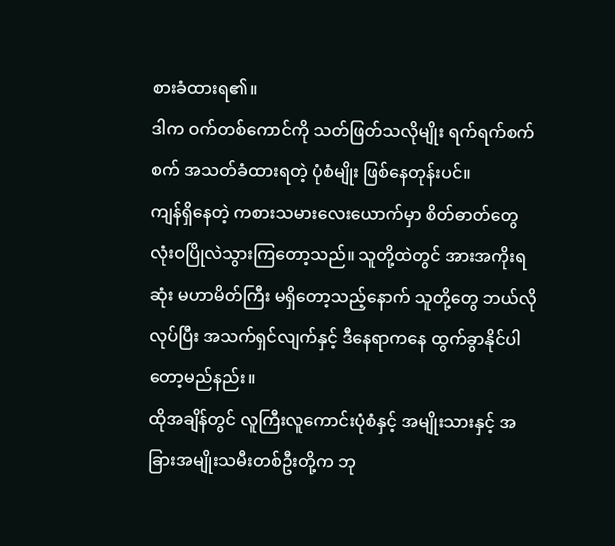စားခံထားရ၏။
ဒါက ဝက်တစ်ကောင်ကို သတ်ဖြတ်သလိုမျိုး ရက်ရက်စက်စက် အသတ်ခံထားရတဲ့ ပုံစံမျိုး ဖြစ်နေတုန်းပင်။
ကျန်ရှိနေတဲ့ ကစားသမားလေးယောက်မှာ စိတ်ဓာတ်တွေ လုံးဝပြိုလဲသွားကြတော့သည်။ သူတို့ထဲတွင် အားအကိုးရဆုံး မဟာမိတ်ကြီး မရှိတော့သည့်နောက် သူတို့တွေ ဘယ်လိုလုပ်ပြီး အသက်ရှင်လျက်နှင့် ဒီနေရာကနေ ထွက်ခွာနိုင်ပါတော့မည်နည်း။
ထိုအချိန်တွင် လူကြီးလူကောင်းပုံစံနှင့် အမျိုးသားနှင့် အခြားအမျိုးသမီးတစ်ဦးတို့က ဘု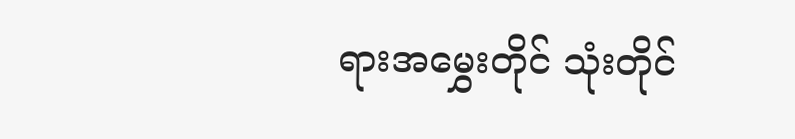ရားအမွှေးတိုင် သုံးတိုင်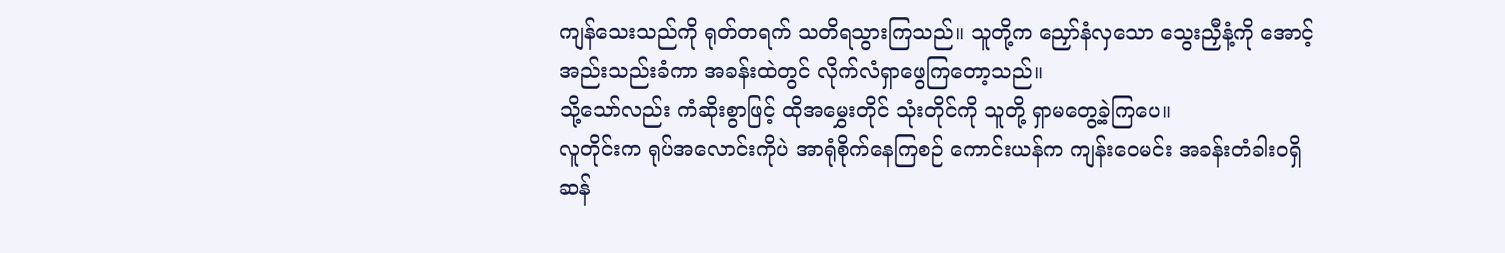ကျန်သေးသည်ကို ရုတ်တရက် သတိရသွားကြသည်။ သူတို့က ညှော်နံလှသော သွေးညှီနံ့ကို အောင့်အည်းသည်းခံကာ အခန်းထဲတွင် လိုက်လံရှာဖွေကြတော့သည်။
သို့သော်လည်း ကံဆိုးစွာဖြင့် ထိုအမွှေးတိုင် သုံးတိုင်ကို သူတို့ ရှာမတွေ့ခဲ့ကြပေ။
လူတိုင်းက ရုပ်အလောင်းကိုပဲ အာရုံစိုက်နေကြစဉ် ကောင်းယန်က ကျန်းဝေမင်း အခန်းတံခါးဝရှိ ဆန်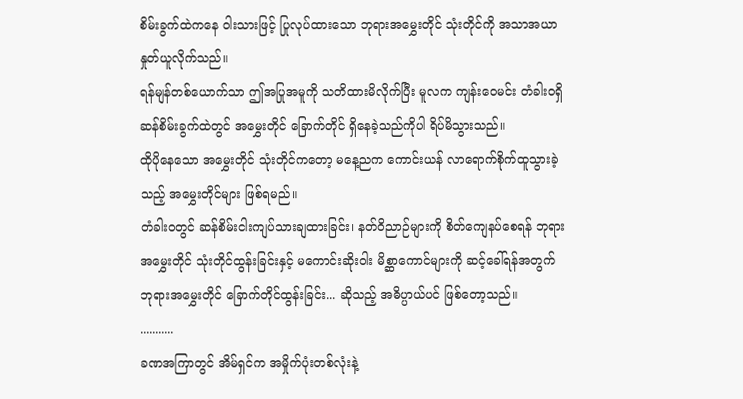စိမ်းခွက်ထဲကနေ ဝါးသားဖြင့် ပြုလုပ်ထားသော ဘုရားအမွှေးတိုင် သုံးတိုင်ကို အသာအယာ နှုတ်ယူလိုက်သည်။
ရန်မျန်တစ်ယောက်သာ ဤအပြုအမူကို သတိထားမိလိုက်ပြီး မူလက ကျန်းဝေမင်း တံခါးဝရှိ ဆန်စိမ်းခွက်ထဲတွင် အမွှေးတိုင် ခြောက်တိုင် ရှိနေခဲ့သည်ကိုပါ ရိပ်မိသွားသည်။
ထိုပိုနေသော အမွှေးတိုင် သုံးတိုင်ကတော့ မနေ့ညက ကောင်းယန် လာရောက်စိုက်ထူသွားခဲ့သည့် အမွှေးတိုင်များ ဖြစ်ရမည်။
တံခါးဝတွင် ဆန်စိမ်းငါးကျပ်သားချထားခြင်း၊ နတ်ဝိညာဉ်များကို စိတ်ကျေနပ်စေရန် ဘုရားအမွှေးတိုင် သုံးတိုင်ထွန်းခြင်းနှင့် မကောင်းဆိုးဝါး မိစ္ဆာကောင်များကို ဆင့်ခေါ်ရန်အတွက် ဘုရားအမွှေးတိုင် ခြောက်တိုင်ထွန်းခြင်း... ဆိုသည့် အဓိပ္ပာယ်ပင် ဖြစ်တော့သည်။
...........
ခဏအကြာတွင် အိမ်ရှင်က အမှိုက်ပုံးတစ်လုံးနဲ့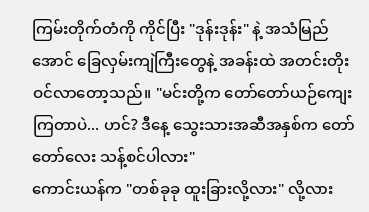ကြမ်းတိုက်တံကို ကိုင်ပြီး "ဒုန်းဒုန်း" နဲ့ အသံမြည်အောင် ခြေလှမ်းကျဲကြီးတွေနဲ့ အခန်းထဲ အတင်းတိုးဝင်လာတော့သည်။ "မင်းတို့က တော်တော်ယဉ်ကျေးကြတာပဲ... ဟင်? ဒီနေ့ သွေးသားအဆီအနှစ်က တော်တော်လေး သန့်စင်ပါလား"
ကောင်းယန်က "တစ်ခုခု ထူးခြားလို့လား" လို့လား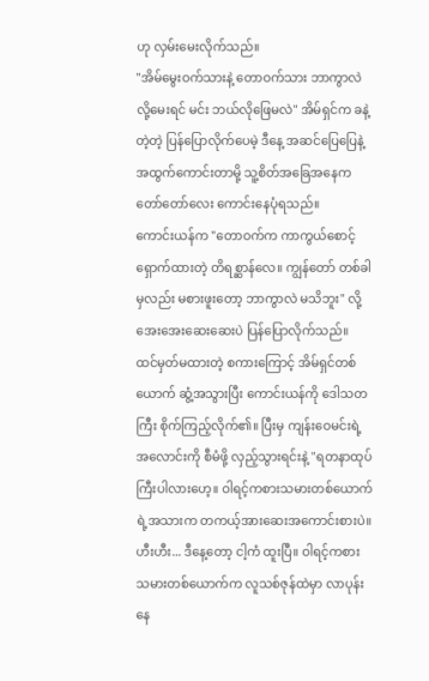ဟု လှမ်းမေးလိုက်သည်။
"အိမ်မွေးဝက်သားနဲ့ တောဝက်သား ဘာကွာလဲလို့မေးရင် မင်း ဘယ်လိုဖြေမလဲ" အိမ်ရှင်က ခနဲ့တဲ့တဲ့ ပြန်ပြောလိုက်ပေမဲ့ ဒီနေ့ အဆင်ပြေပြေနဲ့ အထွက်ကောင်းတာမို့ သူ့စိတ်အခြေအနေက တော်တော်လေး ကောင်းနေပုံရသည်။
ကောင်းယန်က "တောဝက်က ကာကွယ်စောင့်ရှောက်ထားတဲ့ တိရစ္ဆာန်လေ။ ကျွန်တော် တစ်ခါမှလည်း မစားဖူးတော့ ဘာကွာလဲ မသိဘူး" လို့ အေးအေးဆေးဆေးပဲ ပြန်ပြောလိုက်သည်။
ထင်မှတ်မထားတဲ့ စကားကြောင့် အိမ်ရှင်တစ်ယောက် ဆွံ့အသွားပြီး ကောင်းယန်ကို ဒေါသတကြီး စိုက်ကြည့်လိုက်၏။ ပြီးမှ ကျန်းဝေမင်းရဲ့ အလောင်းကို စီမံဖို့ လှည့်သွားရင်းနဲ့ "ရတနာထုပ်ကြီးပါလားဟေ့။ ဝါရင့်ကစားသမားတစ်ယောက်ရဲ့အသားက တကယ့်အားဆေးအကောင်းစားပဲ။ ဟီးဟီး... ဒီနေ့တော့ ငါ့ကံ ထူးပြီ။ ဝါရင့်ကစားသမားတစ်ယောက်က လူသစ်ဇုန်ထဲမှာ လာပုန်းနေ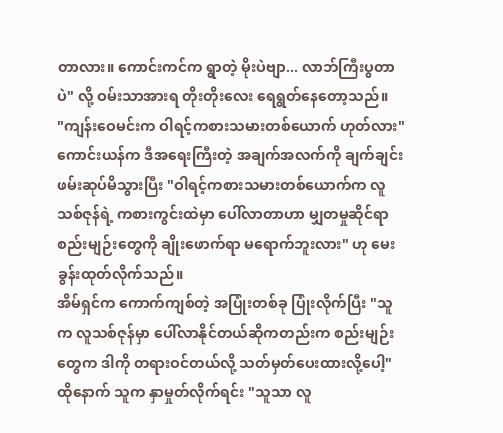တာလား။ ကောင်းကင်က ရွာတဲ့ မိုးပဲဗျာ... လာဘ်ကြီးပွတာပဲ" လို့ ဝမ်းသာအားရ တိုးတိုးလေး ရေရွတ်နေတော့သည်။
"ကျန်းဝေမင်းက ဝါရင့်ကစားသမားတစ်ယောက် ဟုတ်လား"
ကောင်းယန်က ဒီအရေးကြီးတဲ့ အချက်အလက်ကို ချက်ချင်း ဖမ်းဆုပ်မိသွားပြီး "ဝါရင့်ကစားသမားတစ်ယောက်က လူသစ်ဇုန်ရဲ့ ကစားကွင်းထဲမှာ ပေါ်လာတာဟာ မျှတမှုဆိုင်ရာ စည်းမျဉ်းတွေကို ချိုးဖောက်ရာ မရောက်ဘူးလား" ဟု မေးခွန်းထုတ်လိုက်သည်။
အိမ်ရှင်က ကောက်ကျစ်တဲ့ အပြုံးတစ်ခု ပြုံးလိုက်ပြီး "သူက လူသစ်ဇုန်မှာ ပေါ်လာနိုင်တယ်ဆိုကတည်းက စည်းမျဉ်းတွေက ဒါကို တရားဝင်တယ်လို့ သတ်မှတ်ပေးထားလို့ပေါ့"
ထိုနောက် သူက နှာမှုတ်လိုက်ရင်း "သူသာ လူ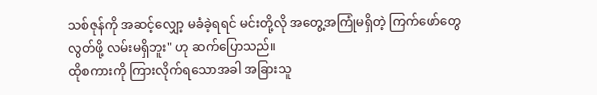သစ်ဇုန်ကို အဆင့်လျှော့ မခံခဲ့ရရင် မင်းတို့လို အတွေ့အကြုံမရှိတဲ့ ကြက်ဖော်တွေ လွတ်ဖို့ လမ်းမရှိဘူး" ဟု ဆက်ပြောသည်။
ထိုစကားကို ကြားလိုက်ရသောအခါ အခြားသူ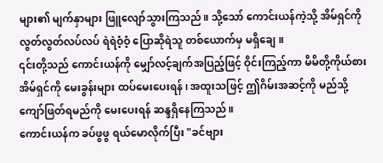များ၏ မျက်နှာများ ဖြူလျော်သွားကြသည်။ သို့သော် ကောင်းယန်ကဲ့သို့ အိမ်ရှင်ကို လွတ်လွတ်လပ်လပ် ရဲရဲဝံ့ဝံ့ ပြောဆိုရဲသူ တစ်ယောက်မှ မရှိချေ။
၎င်းတို့သည် ကောင်းယန်ကို မျှော်လင့်ချက်အပြည့်ဖြင့် ဝိုင်းကြည့်ကာ မိမိတို့ကိုယ်စား အိမ်ရှင်ကို မေးခွန်းများ ထပ်မေးပေးရန်၊ အထူးသဖြင့် ဤဂိမ်းအဆင့်ကို မည်သို့ကျော်ဖြတ်ရမည်ကို မေးပေးရန် ဆန္ဒရှိနေကြသည်။
ကောင်းယန်က ခပ်ဖွဖွ ရယ်မောလိုက်ပြီး "ခင်ဗျား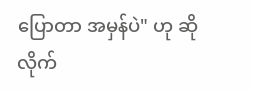ပြောတာ အမှန်ပဲ" ဟု ဆိုလိုက်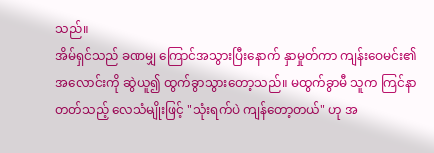သည်။
အိမ်ရှင်သည် ခဏမျှ ကြောင်အသွားပြီးနောက် နှာမှုတ်ကာ ကျန်းဝေမင်း၏ အလောင်းကို ဆွဲယူ၍ ထွက်ခွာသွားတော့သည်။ မထွက်ခွာမီ သူက ကြင်နာတတ်သည့် လေသံမျိုးဖြင့် "သုံးရက်ပဲ ကျန်တော့တယ်" ဟု အ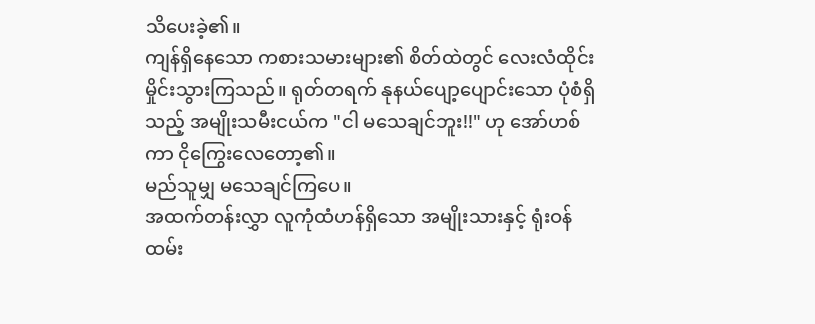သိပေးခဲ့၏။
ကျန်ရှိနေသော ကစားသမားများ၏ စိတ်ထဲတွင် လေးလံထိုင်းမှိုင်းသွားကြသည်။ ရုတ်တရက် နုနယ်ပျော့ပျောင်းသော ပုံစံရှိသည့် အမျိုးသမီးငယ်က "ငါ မသေချင်ဘူး!!" ဟု အော်ဟစ်ကာ ငိုကြွေးလေတော့၏။
မည်သူမျှ မသေချင်ကြပေ။
အထက်တန်းလွှာ လူကုံထံဟန်ရှိသော အမျိုးသားနှင့် ရုံးဝန်ထမ်း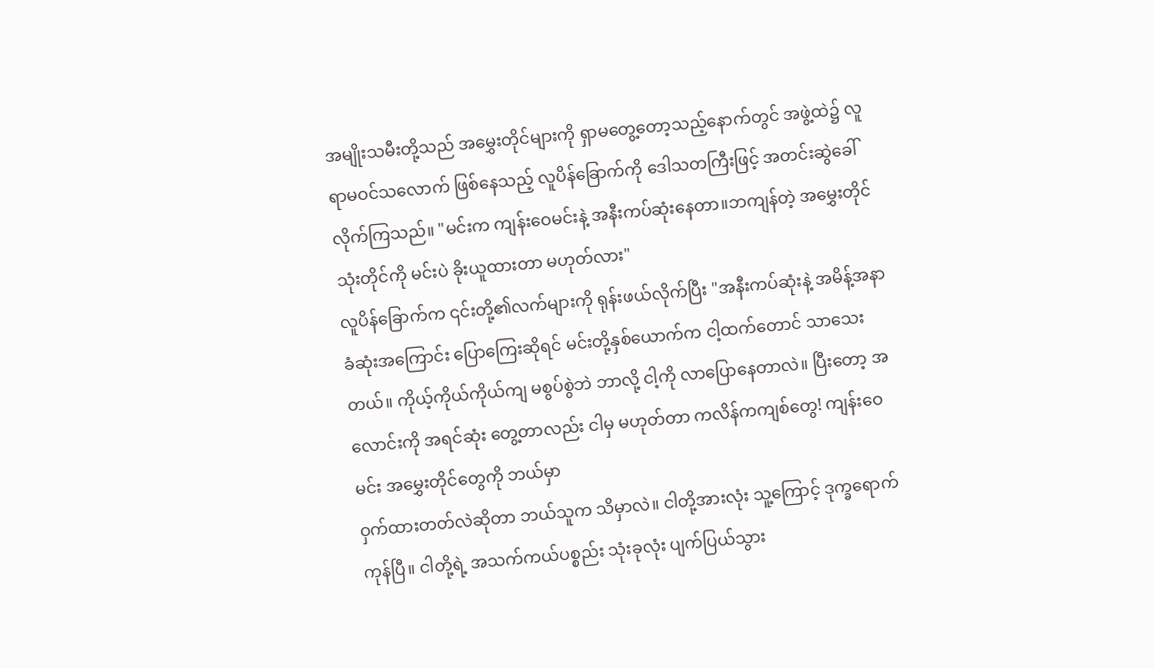အမျိုးသမီးတို့သည် အမွှေးတိုင်များကို ရှာမတွေ့တော့သည့်နောက်တွင် အဖွဲ့ထဲ၌ လူရာမဝင်သလောက် ဖြစ်နေသည့် လူပိန်ခြောက်ကို ဒေါသတကြီးဖြင့် အတင်းဆွဲခေါ်လိုက်ကြသည်။ "မင်းက ကျန်းဝေမင်းနဲ့ အနီးကပ်ဆုံးနေတာ။ဘကျန်တဲ့ အမွှေးတိုင် သုံးတိုင်ကို မင်းပဲ ခိုးယူထားတာ မဟုတ်လား"
လူပိန်ခြောက်က ၎င်းတို့၏လက်များကို ရုန်းဖယ်လိုက်ပြီး "အနီးကပ်ဆုံးနဲ့ အမိန့်အနာခံဆုံးအကြောင်း ပြောကြေးဆိုရင် မင်းတို့နှစ်ယောက်က ငါ့ထက်တောင် သာသေးတယ်။ ကိုယ့်ကိုယ်ကိုယ်ကျ မစွပ်စွဲဘဲ ဘာလို့ ငါ့ကို လာပြောနေတာလဲ။ ပြီးတော့ အလောင်းကို အရင်ဆုံး တွေ့တာလည်း ငါမှ မဟုတ်တာ ကလိန်ကကျစ်တွေ! ကျန်းဝေမင်း အမွှေးတိုင်တွေကို ဘယ်မှာ
ဝှက်ထားတတ်လဲဆိုတာ ဘယ်သူက သိမှာလဲ။ ငါတို့အားလုံး သူ့ကြောင့် ဒုက္ခရောက်ကုန်ပြီ။ ငါတို့ရဲ့ အသက်ကယ်ပစ္စည်း သုံးခုလုံး ပျက်ပြယ်သွား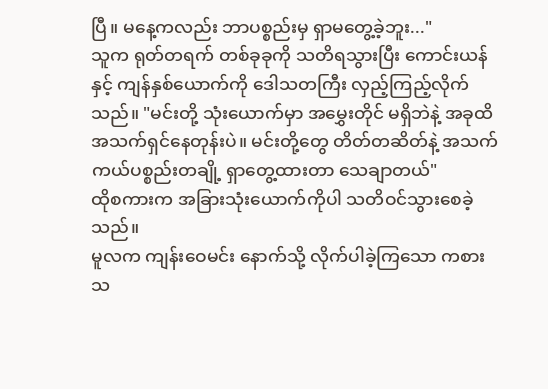ပြီ။ မနေ့ကလည်း ဘာပစ္စည်းမှ ရှာမတွေ့ခဲ့ဘူး..."
သူက ရုတ်တရက် တစ်ခုခုကို သတိရသွားပြီး ကောင်းယန်နှင့် ကျန်နှစ်ယောက်ကို ဒေါသတကြီး လှည့်ကြည့်လိုက်သည်။ "မင်းတို့ သုံးယောက်မှာ အမွှေးတိုင် မရှိဘဲနဲ့ အခုထိ အသက်ရှင်နေတုန်းပဲ။ မင်းတို့တွေ တိတ်တဆိတ်နဲ့ အသက်ကယ်ပစ္စည်းတချို့ ရှာတွေ့ထားတာ သေချာတယ်"
ထိုစကားက အခြားသုံးယောက်ကိုပါ သတိဝင်သွားစေခဲ့သည်။
မူလက ကျန်းဝေမင်း နောက်သို့ လိုက်ပါခဲ့ကြသော ကစားသ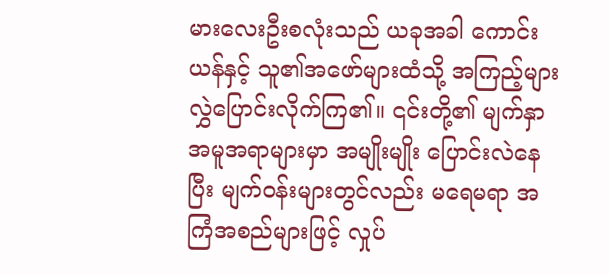မားလေးဦးစလုံးသည် ယခုအခါ ကောင်းယန်နှင့် သူ၏အဖော်များထံသို့ အကြည့်များ လွှဲပြောင်းလိုက်ကြ၏။ ၎င်းတို့၏ မျက်နှာအမူအရာများမှာ အမျိုးမျိုး ပြောင်းလဲနေပြီး မျက်ဝန်းများတွင်လည်း မရေမရာ အကြံအစည်များဖြင့် လှုပ်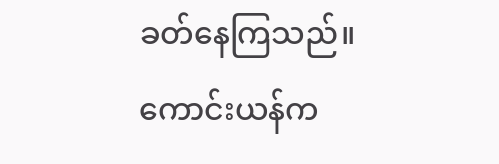ခတ်နေကြသည်။
ကောင်းယန်က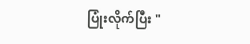ပြုံးလိုက်ပြီး "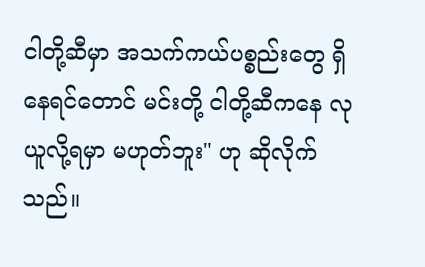ငါတို့ဆီမှာ အသက်ကယ်ပစ္စည်းတွေ ရှိနေရင်တောင် မင်းတို့ ငါတို့ဆီကနေ လုယူလို့ရမှာ မဟုတ်ဘူး" ဟု ဆိုလိုက်သည်။